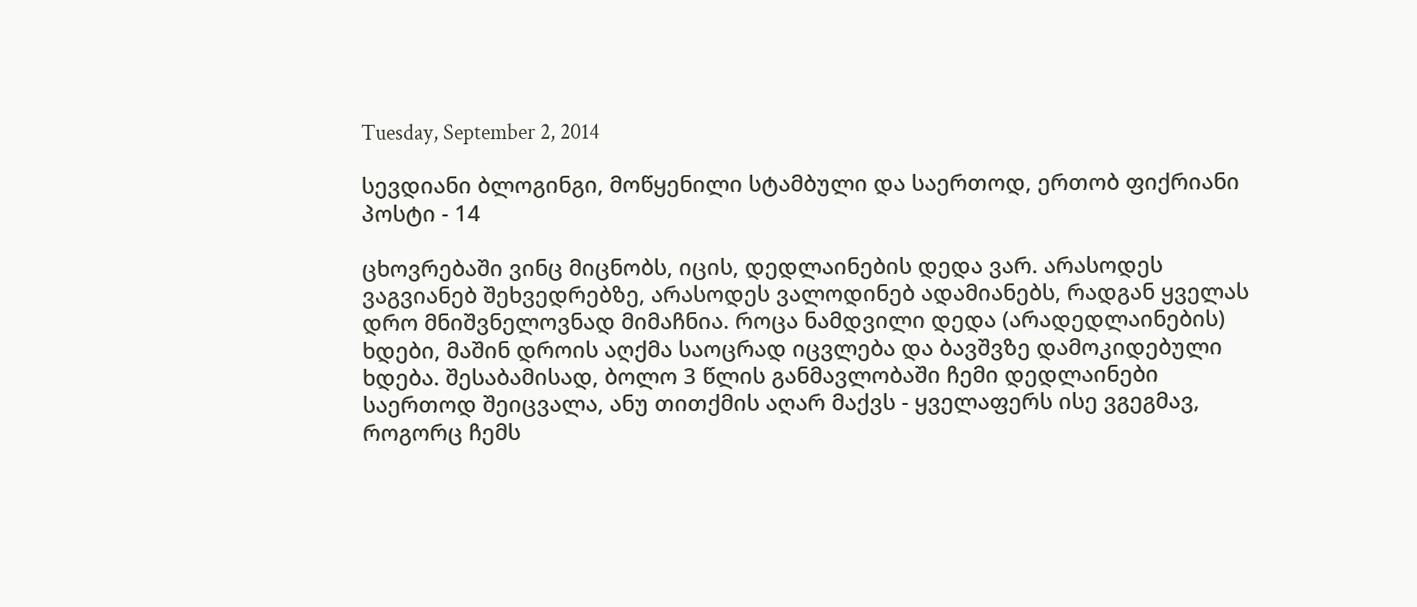Tuesday, September 2, 2014

სევდიანი ბლოგინგი, მოწყენილი სტამბული და საერთოდ, ერთობ ფიქრიანი პოსტი - 14

ცხოვრებაში ვინც მიცნობს, იცის, დედლაინების დედა ვარ. არასოდეს ვაგვიანებ შეხვედრებზე, არასოდეს ვალოდინებ ადამიანებს, რადგან ყველას დრო მნიშვნელოვნად მიმაჩნია. როცა ნამდვილი დედა (არადედლაინების) ხდები, მაშინ დროის აღქმა საოცრად იცვლება და ბავშვზე დამოკიდებული ხდება. შესაბამისად, ბოლო 3 წლის განმავლობაში ჩემი დედლაინები საერთოდ შეიცვალა, ანუ თითქმის აღარ მაქვს - ყველაფერს ისე ვგეგმავ, როგორც ჩემს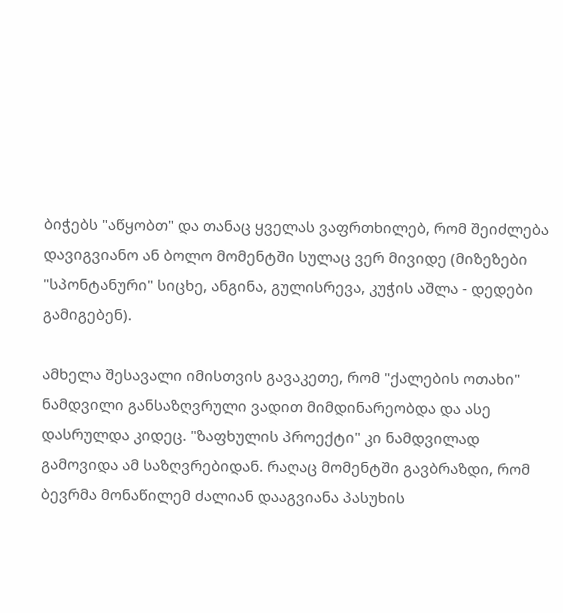ბიჭებს "აწყობთ" და თანაც ყველას ვაფრთხილებ, რომ შეიძლება დავიგვიანო ან ბოლო მომენტში სულაც ვერ მივიდე (მიზეზები "სპონტანური" სიცხე, ანგინა, გულისრევა, კუჭის აშლა - დედები გამიგებენ).

ამხელა შესავალი იმისთვის გავაკეთე, რომ "ქალების ოთახი" ნამდვილი განსაზღვრული ვადით მიმდინარეობდა და ასე დასრულდა კიდეც. "ზაფხულის პროექტი" კი ნამდვილად გამოვიდა ამ საზღვრებიდან. რაღაც მომენტში გავბრაზდი, რომ ბევრმა მონაწილემ ძალიან დააგვიანა პასუხის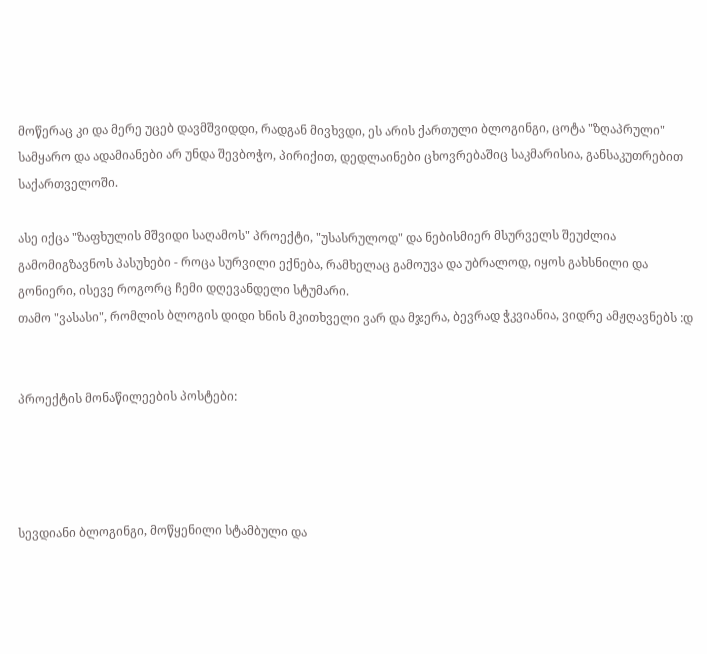მოწერაც კი და მერე უცებ დავმშვიდდი, რადგან მივხვდი, ეს არის ქართული ბლოგინგი, ცოტა "ზღაპრული" სამყარო და ადამიანები არ უნდა შევბოჭო, პირიქით, დედლაინები ცხოვრებაშიც საკმარისია, განსაკუთრებით საქართველოში.

ასე იქცა "ზაფხულის მშვიდი საღამოს" პროექტი, "უსასრულოდ" და ნებისმიერ მსურველს შეუძლია გამომიგზავნოს პასუხები - როცა სურვილი ექნება, რამხელაც გამოუვა და უბრალოდ, იყოს გახსნილი და გონიერი, ისევე როგორც ჩემი დღევანდელი სტუმარი.
თამო "ვასასი", რომლის ბლოგის დიდი ხნის მკითხველი ვარ და მჯერა, ბევრად ჭკვიანია, ვიდრე ამჟღავნებს :დ


პროექტის მონაწილეების პოსტები:




სევდიანი ბლოგინგი, მოწყენილი სტამბული და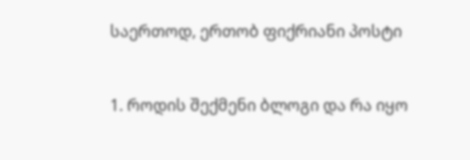საერთოდ, ერთობ ფიქრიანი პოსტი


1. როდის შექმენი ბლოგი და რა იყო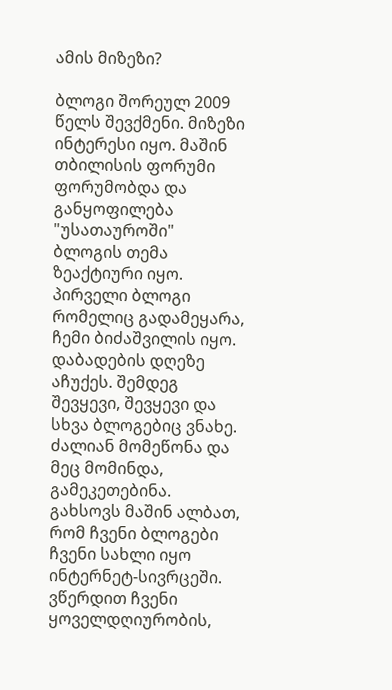ამის მიზეზი?

ბლოგი შორეულ 2009 წელს შევქმენი. მიზეზი ინტერესი იყო. მაშინ თბილისის ფორუმი ფორუმობდა და განყოფილება "უსათაუროში" ბლოგის თემა ზეაქტიური იყო. პირველი ბლოგი რომელიც გადამეყარა, ჩემი ბიძაშვილის იყო. დაბადების დღეზე აჩუქეს. შემდეგ შევყევი, შევყევი და სხვა ბლოგებიც ვნახე. ძალიან მომეწონა და მეც მომინდა, გამეკეთებინა.
გახსოვს მაშინ ალბათ, რომ ჩვენი ბლოგები ჩვენი სახლი იყო ინტერნეტ-სივრცეში. ვწერდით ჩვენი ყოველდღიურობის,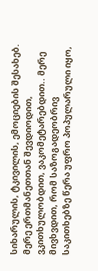სიხარულის, ტკივილის, ემოციების შესახებ. მერე ერთმანეთთან შევდიოდით, ვკითხულობდით, ვაკომეტარებდით.. მერე მივხვდით, რომ საზოგადეობრივ საკითხებზე წერა უფრო პოპულარული იყო,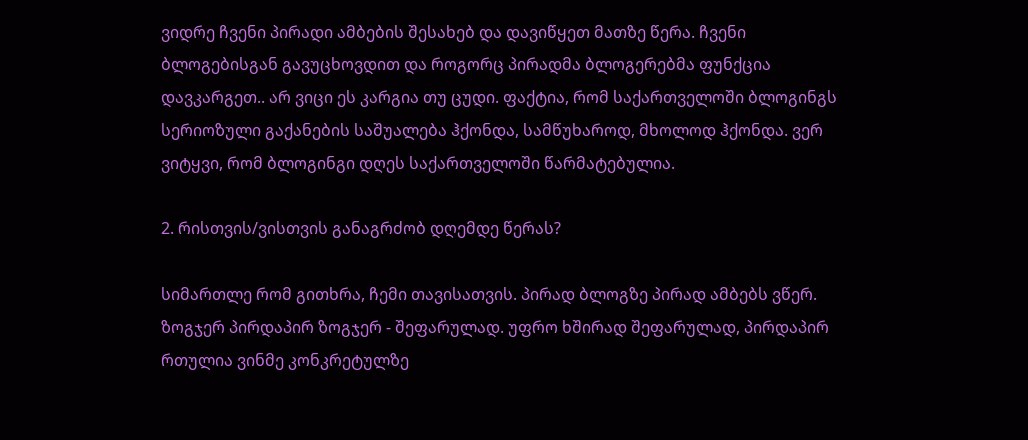ვიდრე ჩვენი პირადი ამბების შესახებ და დავიწყეთ მათზე წერა. ჩვენი ბლოგებისგან გავუცხოვდით და როგორც პირადმა ბლოგერებმა ფუნქცია დავკარგეთ.. არ ვიცი ეს კარგია თუ ცუდი. ფაქტია, რომ საქართველოში ბლოგინგს სერიოზული გაქანების საშუალება ჰქონდა, სამწუხაროდ, მხოლოდ ჰქონდა. ვერ ვიტყვი, რომ ბლოგინგი დღეს საქართველოში წარმატებულია.

2. რისთვის/ვისთვის განაგრძობ დღემდე წერას?

სიმართლე რომ გითხრა, ჩემი თავისათვის. პირად ბლოგზე პირად ამბებს ვწერ. ზოგჯერ პირდაპირ ზოგჯერ - შეფარულად. უფრო ხშირად შეფარულად, პირდაპირ რთულია ვინმე კონკრეტულზე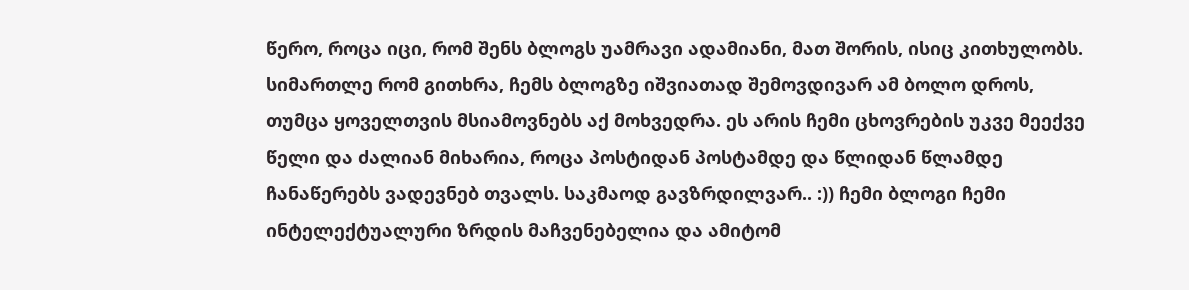წერო, როცა იცი, რომ შენს ბლოგს უამრავი ადამიანი, მათ შორის, ისიც კითხულობს. სიმართლე რომ გითხრა, ჩემს ბლოგზე იშვიათად შემოვდივარ ამ ბოლო დროს, თუმცა ყოველთვის მსიამოვნებს აქ მოხვედრა. ეს არის ჩემი ცხოვრების უკვე მეექვე წელი და ძალიან მიხარია, როცა პოსტიდან პოსტამდე და წლიდან წლამდე ჩანაწერებს ვადევნებ თვალს. საკმაოდ გავზრდილვარ.. :)) ჩემი ბლოგი ჩემი ინტელექტუალური ზრდის მაჩვენებელია და ამიტომ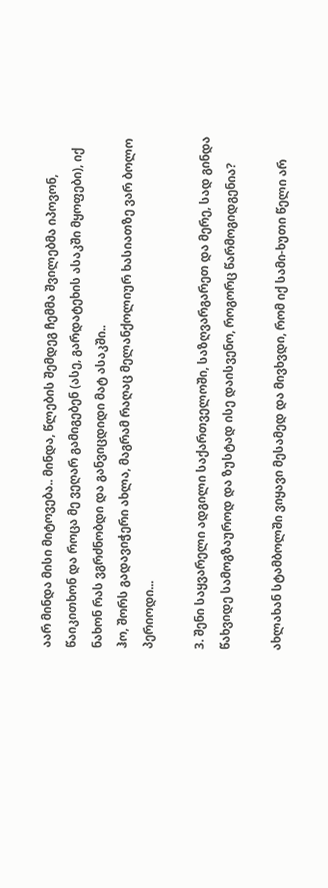აარ მინდა მისი მიტოვება.. მინდა, წლების შემდეგ ჩემმა შვილებმა იპოვონ, წაიკითხონ და როცა მე ვეღარ გამიგებენ (ასე, გარდატეხის ასაკში მყოფები), იქ ნახონ რას ვგრძნობდი და განვიცდიდი მატ ასაკში..
ჰო, შორს გადავიჭერი ახლა, მაგრამ რაღაც მელანქოლიურ ხასიათზე ვარ ბოლო პერიოდი...

3. შენი საყვარელი ადგილი საქართველოში, საზღვარგარეთ და მერე, სად გინდა წახვიდე სამოგზაუროდ და ზუსტად ისე დაისვენო, როგორც წარმოგიდგენია?

ახლახან სტამბოლში ვიყავი მესამედ და მივხვდი, რომ იქ სამი-ხუთი წელი არ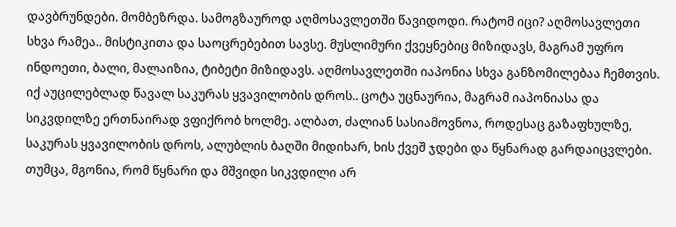დავბრუნდები. მომბეზრდა. სამოგზაუროდ აღმოსავლეთში წავიდოდი. რატომ იცი? აღმოსავლეთი სხვა რამეა.. მისტიკითა და საოცრებებით სავსე. მუსლიმური ქვეყნებიც მიზიდავს, მაგრამ უფრო ინდოეთი, ბალი, მალაიზია, ტიბეტი მიზიდავს. აღმოსავლეთში იაპონია სხვა განზომილებაა ჩემთვის. იქ აუცილებლად წავალ საკურას ყვავილობის დროს.. ცოტა უცნაურია, მაგრამ იაპონიასა და სიკვდილზე ერთნაირად ვფიქრობ ხოლმე. ალბათ, ძალიან სასიამოვნოა, როდესაც გაზაფხულზე, საკურას ყვავილობის დროს, ალუბლის ბაღში მიდიხარ, ხის ქვეშ ჯდები და წყნარად გარდაიცვლები. თუმცა, მგონია, რომ წყნარი და მშვიდი სიკვდილი არ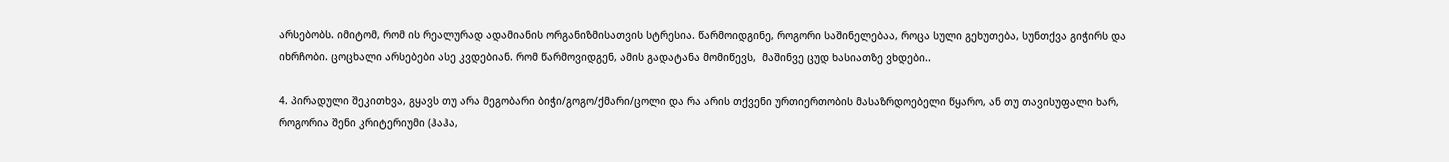არსებობს. იმიტომ, რომ ის რეალურად ადამიანის ორგანიზმისათვის სტრესია. წარმოიდგინე, როგორი საშინელებაა, როცა სული გეხუთება, სუნთქვა გიჭირს და იხრჩობი. ცოცხალი არსებები ასე კვდებიან. რომ წარმოვიდგენ, ამის გადატანა მომიწევს,  მაშინვე ცუდ ხასიათზე ვხდები..

4. პირადული შეკითხვა, გყავს თუ არა მეგობარი ბიჭი/გოგო/ქმარი/ცოლი და რა არის თქვენი ურთიერთობის მასაზრდოებელი წყარო, ან თუ თავისუფალი ხარ, როგორია შენი კრიტერიუმი (ჰაჰა,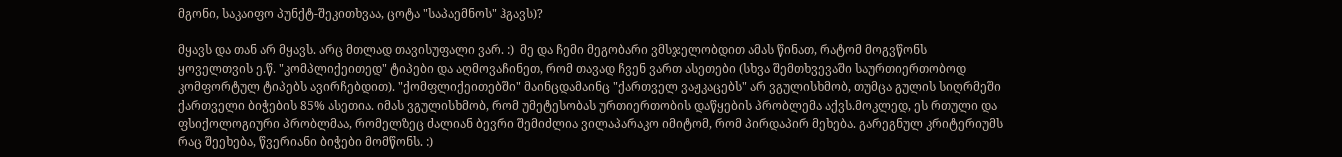მგონი, საკაიფო პუნქტ-შეკითხვაა, ცოტა "საპაემნოს" ჰგავს)?

მყავს და თან არ მყავს. არც მთლად თავისუფალი ვარ. :)  მე და ჩემი მეგობარი ვმსჯელობდით ამას წინათ, რატომ მოგვწონს ყოველთვის ე.წ. "კომპლიქეითედ" ტიპები და აღმოვაჩინეთ, რომ თავად ჩვენ ვართ ასეთები (სხვა შემთხვევაში საურთიერთობოდ კომფორტულ ტიპებს ავირჩებდით). "ქომფლიქეითებში" მაინცდამაინც "ქართველ ვაჟკაცებს" არ ვგულისხმობ, თუმცა გულის სიღრმეში ქართველი ბიჭების 85% ასეთია. იმას ვგულისხმობ, რომ უმეტესობას ურთიერთობის დაწყების პრობლემა აქვს.მოკლედ, ეს რთული და ფსიქოლოგიური პრობლმაა, რომელზეც ძალიან ბევრი შემიძლია ვილაპარაკო იმიტომ, რომ პირდაპირ მეხება. გარეგნულ კრიტერიუმს რაც შეეხება, წვერიანი ბიჭები მომწონს. :)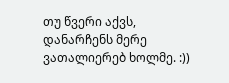თუ წვერი აქვს, დანარჩენს მერე ვათალიერებ ხოლმე. :))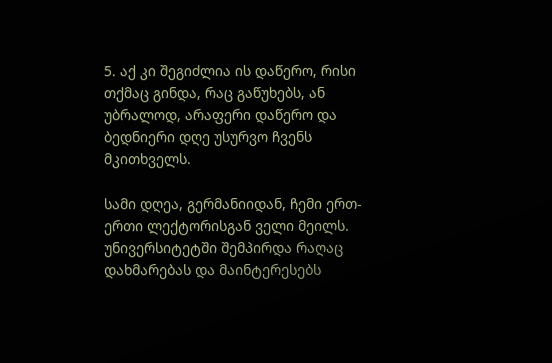5. აქ კი შეგიძლია ის დაწერო, რისი თქმაც გინდა, რაც გაწუხებს, ან უბრალოდ, არაფერი დაწერო და ბედნიერი დღე უსურვო ჩვენს მკითხველს.

სამი დღეა, გერმანიიდან, ჩემი ერთ-ერთი ლექტორისგან ველი მეილს. უნივერსიტეტში შემპირდა რაღაც დახმარებას და მაინტერესებს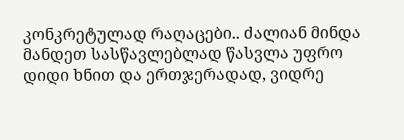კონკრეტულად რაღაცები.. ძალიან მინდა მანდეთ სასწავლებლად წასვლა უფრო დიდი ხნით და ერთჯერადად, ვიდრე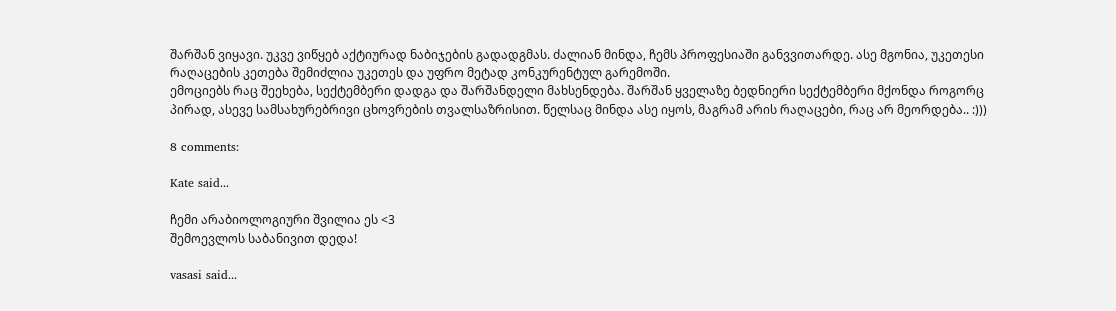შარშან ვიყავი. უკვე ვიწყებ აქტიურად ნაბიჯების გადადგმას. ძალიან მინდა, ჩემს პროფესიაში განვვითარდე. ასე მგონია, უკეთესი რაღაცების კეთება შემიძლია უკეთეს და უფრო მეტად კონკურენტულ გარემოში.
ემოციებს რაც შეეხება, სექტემბერი დადგა და შარშანდელი მახსენდება. შარშან ყველაზე ბედნიერი სექტემბერი მქონდა როგორც პირად, ასევე სამსახურებრივი ცხოვრების თვალსაზრისით. წელსაც მინდა ასე იყოს, მაგრამ არის რაღაცები, რაც არ მეორდება.. :)))

8 comments:

Kate said...

ჩემი არაბიოლოგიური შვილია ეს <3
შემოევლოს საბანივით დედა!

vasasi said...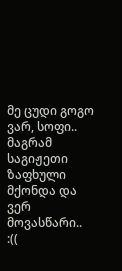მე ცუდი გოგო ვარ, სოფი.. მაგრამ საგიჟეთი ზაფხული მქონდა და ვერ მოვასწარი.. :((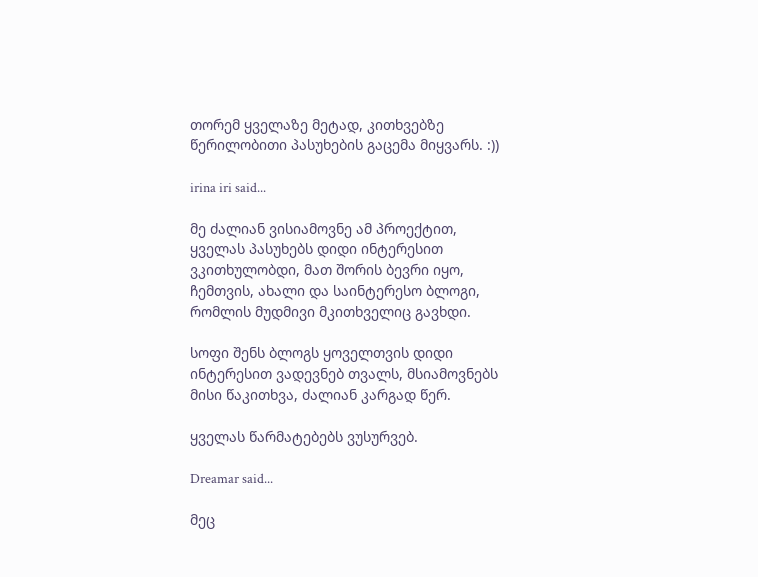თორემ ყველაზე მეტად, კითხვებზე წერილობითი პასუხების გაცემა მიყვარს. :))

irina iri said...

მე ძალიან ვისიამოვნე ამ პროექტით, ყველას პასუხებს დიდი ინტერესით ვკითხულობდი, მათ შორის ბევრი იყო, ჩემთვის, ახალი და საინტერესო ბლოგი, რომლის მუდმივი მკითხველიც გავხდი.

სოფი შენს ბლოგს ყოველთვის დიდი ინტერესით ვადევნებ თვალს, მსიამოვნებს მისი წაკითხვა, ძალიან კარგად წერ.

ყველას წარმატებებს ვუსურვებ.

Dreamar said...

მეც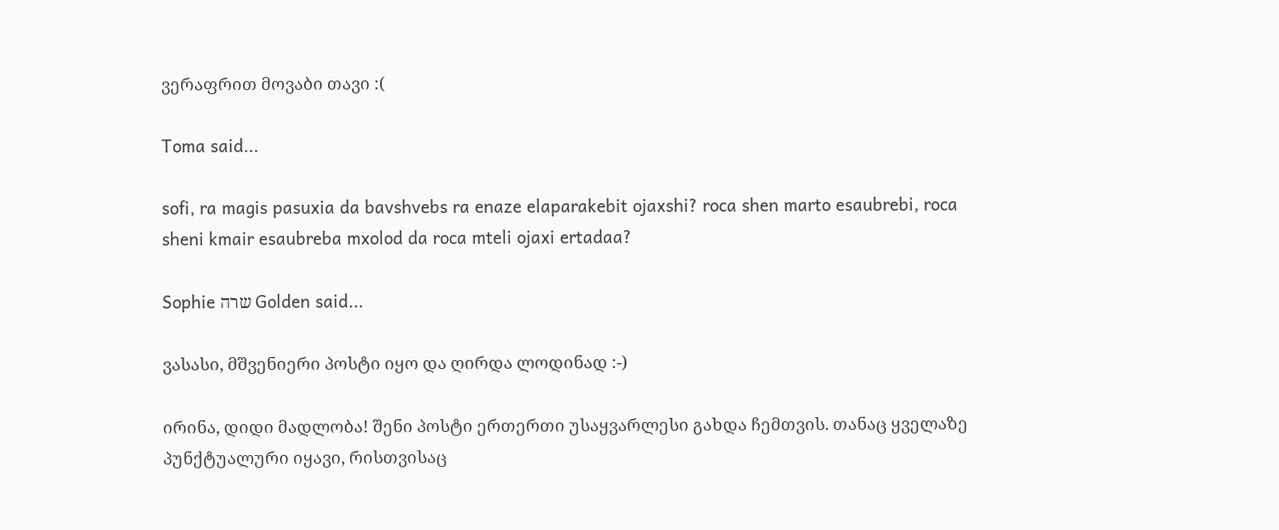ვერაფრით მოვაბი თავი :(

Toma said...

sofi, ra magis pasuxia da bavshvebs ra enaze elaparakebit ojaxshi? roca shen marto esaubrebi, roca sheni kmair esaubreba mxolod da roca mteli ojaxi ertadaa?

Sophie שרה Golden said...

ვასასი, მშვენიერი პოსტი იყო და ღირდა ლოდინად :-)

ირინა, დიდი მადლობა! შენი პოსტი ერთერთი უსაყვარლესი გახდა ჩემთვის. თანაც ყველაზე პუნქტუალური იყავი, რისთვისაც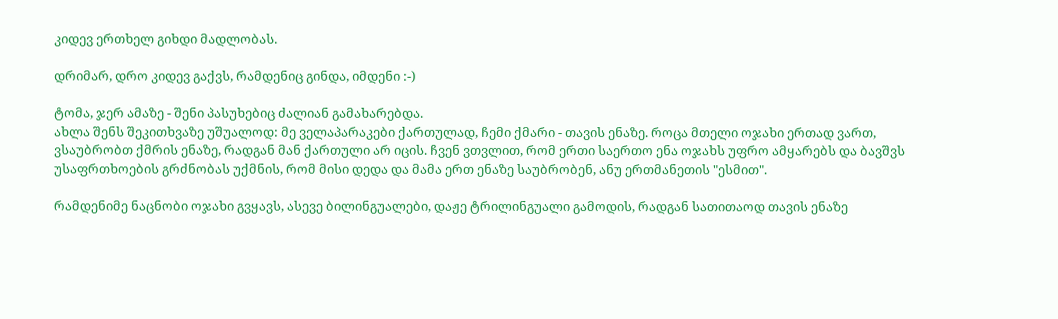კიდევ ერთხელ გიხდი მადლობას.

დრიმარ, დრო კიდევ გაქვს, რამდენიც გინდა, იმდენი :-)

ტომა, ჯერ ამაზე - შენი პასუხებიც ძალიან გამახარებდა.
ახლა შენს შეკითხვაზე უშუალოდ: მე ველაპარაკები ქართულად, ჩემი ქმარი - თავის ენაზე. როცა მთელი ოჯახი ერთად ვართ, ვსაუბრობთ ქმრის ენაზე, რადგან მან ქართული არ იცის. ჩვენ ვთვლით, რომ ერთი საერთო ენა ოჯახს უფრო ამყარებს და ბავშვს უსაფრთხოების გრძნობას უქმნის, რომ მისი დედა და მამა ერთ ენაზე საუბრობენ, ანუ ერთმანეთის "ესმით".

რამდენიმე ნაცნობი ოჯახი გვყავს, ასევე ბილინგუალები, დაჟე ტრილინგუალი გამოდის, რადგან სათითაოდ თავის ენაზე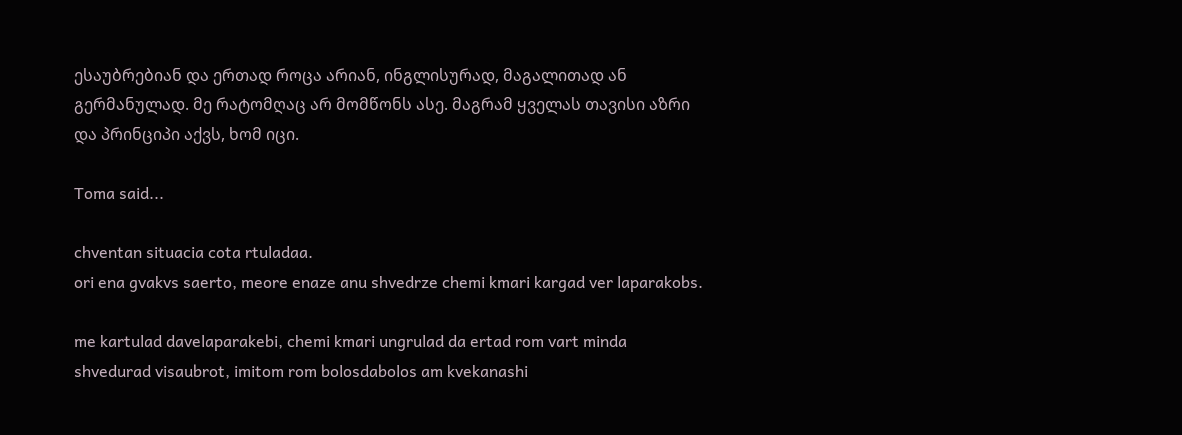ესაუბრებიან და ერთად როცა არიან, ინგლისურად, მაგალითად ან გერმანულად. მე რატომღაც არ მომწონს ასე. მაგრამ ყველას თავისი აზრი და პრინციპი აქვს, ხომ იცი.

Toma said...

chventan situacia cota rtuladaa.
ori ena gvakvs saerto, meore enaze anu shvedrze chemi kmari kargad ver laparakobs.

me kartulad davelaparakebi, chemi kmari ungrulad da ertad rom vart minda shvedurad visaubrot, imitom rom bolosdabolos am kvekanashi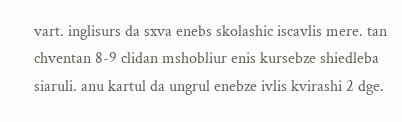vart. inglisurs da sxva enebs skolashic iscavlis mere. tan chventan 8-9 clidan mshobliur enis kursebze shiedleba siaruli. anu kartul da ungrul enebze ivlis kvirashi 2 dge.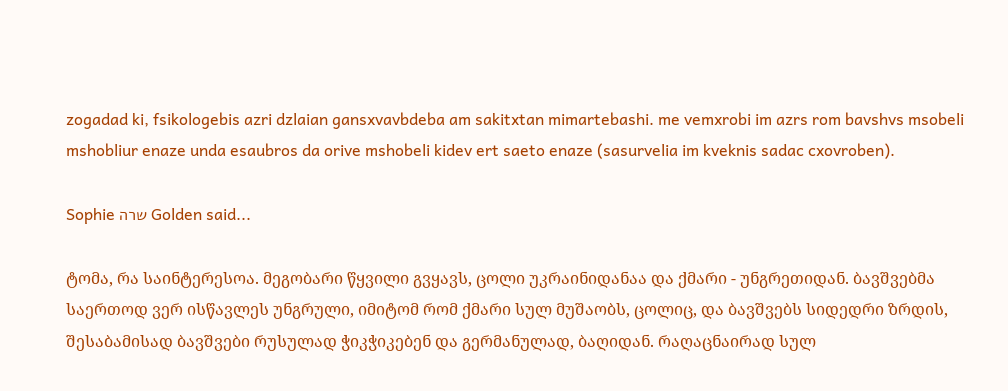zogadad ki, fsikologebis azri dzlaian gansxvavbdeba am sakitxtan mimartebashi. me vemxrobi im azrs rom bavshvs msobeli mshobliur enaze unda esaubros da orive mshobeli kidev ert saeto enaze (sasurvelia im kveknis sadac cxovroben).

Sophie שרה Golden said...

ტომა, რა საინტერესოა. მეგობარი წყვილი გვყავს, ცოლი უკრაინიდანაა და ქმარი - უნგრეთიდან. ბავშვებმა საერთოდ ვერ ისწავლეს უნგრული, იმიტომ რომ ქმარი სულ მუშაობს, ცოლიც, და ბავშვებს სიდედრი ზრდის, შესაბამისად ბავშვები რუსულად ჭიკჭიკებენ და გერმანულად, ბაღიდან. რაღაცნაირად სულ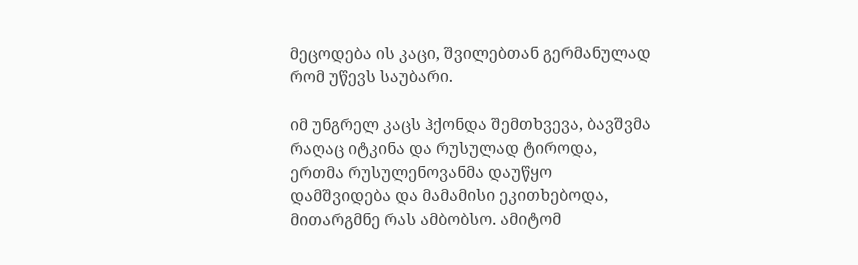მეცოდება ის კაცი, შვილებთან გერმანულად რომ უწევს საუბარი.

იმ უნგრელ კაცს ჰქონდა შემთხვევა, ბავშვმა რაღაც იტკინა და რუსულად ტიროდა, ერთმა რუსულენოვანმა დაუწყო დამშვიდება და მამამისი ეკითხებოდა, მითარგმნე რას ამბობსო. ამიტომ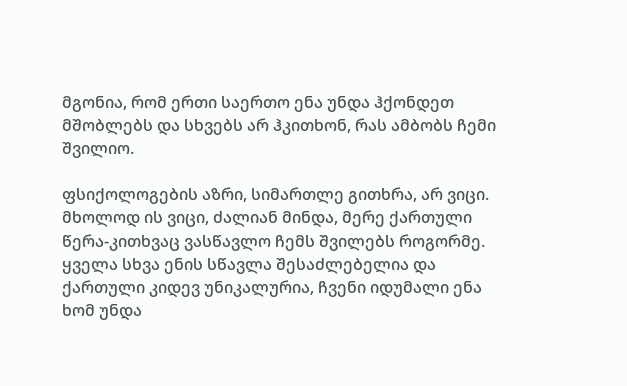მგონია, რომ ერთი საერთო ენა უნდა ჰქონდეთ მშობლებს და სხვებს არ ჰკითხონ, რას ამბობს ჩემი შვილიო.

ფსიქოლოგების აზრი, სიმართლე გითხრა, არ ვიცი. მხოლოდ ის ვიცი, ძალიან მინდა, მერე ქართული წერა-კითხვაც ვასწავლო ჩემს შვილებს როგორმე. ყველა სხვა ენის სწავლა შესაძლებელია და ქართული კიდევ უნიკალურია, ჩვენი იდუმალი ენა ხომ უნდა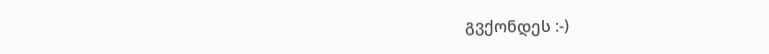გვქონდეს :-)